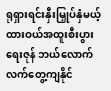ရုရှားရင်းနှီးမြှုပ်နှံမယ့် ထားဝယ်အထူးစီးပွားရေးဇုန် ဘယ်လောက်လက်တွေ့ကျနိုင်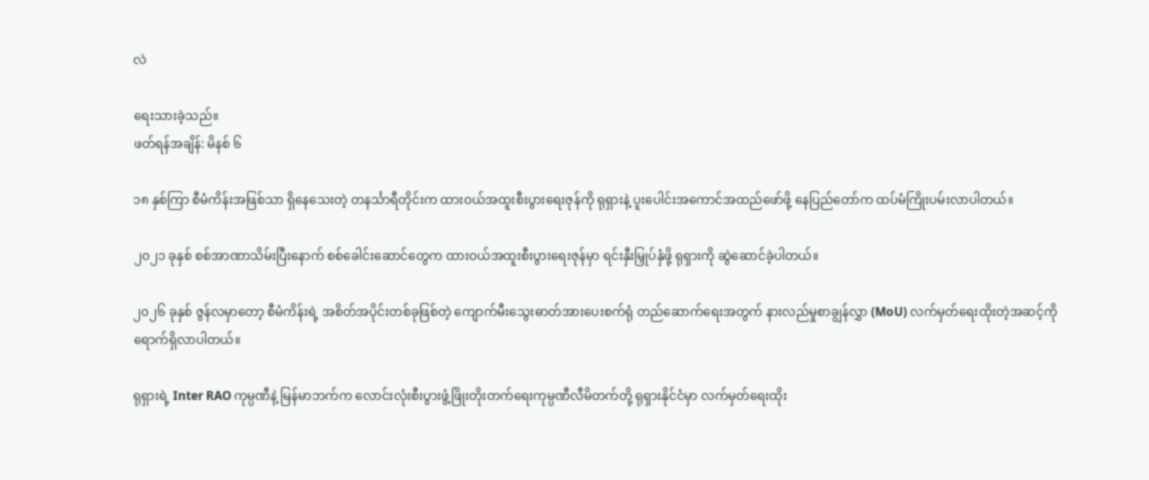လဲ

ရေးသားခဲ့သည်။
ဖတ်ရန်အချိန်: မိနစ် ၆

၁၈ နှစ်ကြာ စီမံကိန်းအဖြစ်သာ ရှိနေသေးတဲ့ တနင်္သာရီတိုင်းက ထားဝယ်အထူးစီးပွားရေးဇုန်ကို ရုရှားနဲ့ ပူးပေါင်းအကောင်အထည်ဖော်ဖို့ နေပြည်တော်က ထပ်မံကြိုးပမ်းလာပါတယ်။

၂၀၂၁ ခုနှစ် စစ်အာဏာသိမ်းပြီးနောက် စစ်ခေါင်းဆောင်တွေက ထားဝယ်အထူးစီးပွားရေးဇုန်မှာ ရင်းနှီးမြှုပ်နှံဖို့ ရုရှားကို ဆွဲဆောင်ခဲ့ပါတယ်။

၂၀၂၆ ခုနှစ် ဇွန်လမှာတော့ စီမံကိန်းရဲ့ အစိတ်အပိုင်းတစ်ခုဖြစ်တဲ့ ကျောက်မီးသွေးဓာတ်အားပေးစက်ရုံ တည်ဆောက်ရေးအတွက် နားလည်မှုစာချွန်လွှာ (MoU) လက်မှတ်ရေးထိုးတဲ့အဆင့်ကို ရောက်ရှိလာပါတယ်။

ရုရှားရဲ့ Inter RAO ကုမ္ပဏီနဲ့ မြန်မာဘက်က လောင်းလုံးစီးပွားဖွံ့ဖြိုးတိုးတက်ရေးကုမ္ပဏီလီမိတက်တို့ ရုရှားနိုင်ငံမှာ လက်မှတ်ရေးထိုး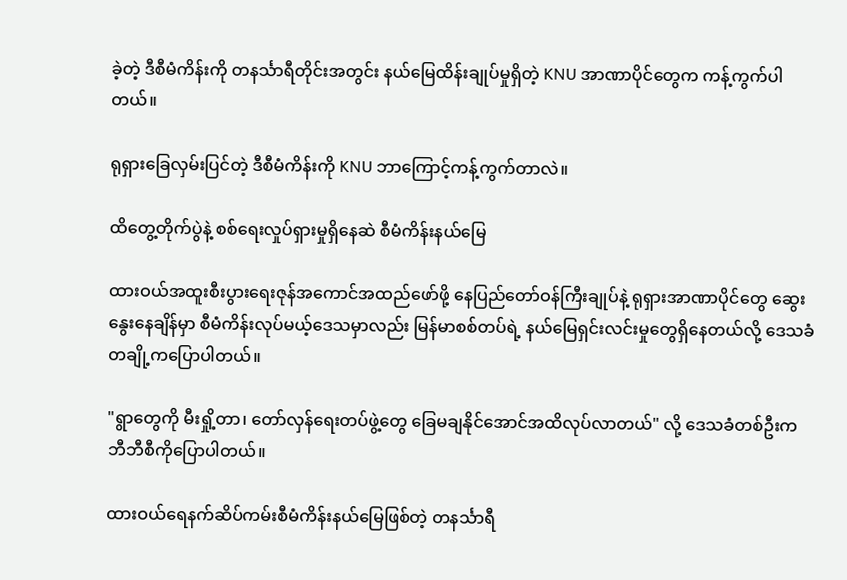ခဲ့တဲ့ ဒီစီမံကိန်းကို တနင်္သာရီတိုင်းအတွင်း နယ်မြေထိန်းချုပ်မှုရှိတဲ့ KNU အာဏာပိုင်တွေက ကန့်ကွက်ပါတယ်။

ရုရှားခြေလှမ်းပြင်တဲ့ ဒီစီမံကိန်းကို KNU ဘာကြောင့်ကန့်ကွက်တာလဲ။

ထိတွေ့တိုက်ပွဲနဲ့ စစ်ရေးလှုပ်ရှားမှုရှိနေဆဲ စီမံကိန်းနယ်မြေ

ထားဝယ်အထူးစီးပွားရေးဇုန်အကောင်အထည်ဖော်ဖို့ နေပြည်တော်ဝန်ကြီးချုပ်နဲ့ ရုရှားအာဏာပိုင်တွေ ဆွေးနွေးနေချိန်မှာ စီမံကိန်းလုပ်မယ့်ဒေသမှာလည်း မြန်မာစစ်တပ်ရဲ့ နယ်မြေရှင်းလင်းမှုတွေရှိနေတယ်လို့ ဒေသခံတချို့ကပြောပါတယ်။

"ရွာတွေကို မီးရှို့တာ၊ တော်လှန်ရေးတပ်ဖွဲ့တွေ ခြေမချနိုင်အောင်အထိလုပ်လာတယ်" လို့ ဒေသခံတစ်ဦးက ဘီဘီစီကိုပြောပါတယ်။

ထားဝယ်ရေနက်ဆိပ်ကမ်းစီမံကိန်းနယ်မြေဖြစ်တဲ့ တနင်္သာရီ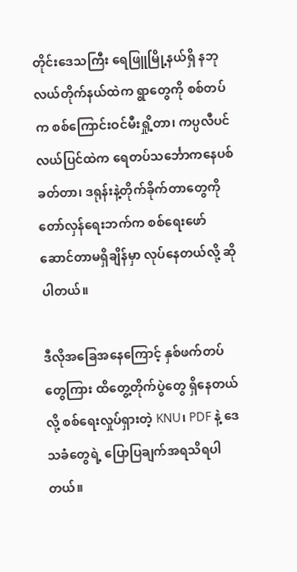တိုင်းဒေသကြီး ရေဖြူမြို့နယ်ရှိ နဘုလယ်တိုက်နယ်ထဲက ရွာတွေကို စစ်တပ်က စစ်ကြောင်းဝင်မီးရှို့တာ၊ ကပ္ပလီပင်လယ်ပြင်ထဲက ရေတပ်သင်္ဘောကနေပစ်ခတ်တာ၊ ဒရုန်းနဲ့တိုက်ခိုက်တာတွေကို တော်လှန်ရေးဘက်က စစ်ရေးဖော်ဆောင်တာမရှိချိန်မှာ လုပ်နေတယ်လို့ ဆိုပါတယ်။

ဒီလိုအခြေအနေကြောင့် နှစ်ဖက်တပ်တွေကြား ထိတွေ့တိုက်ပွဲတွေ ရှိနေတယ်လို့ စစ်ရေးလှုပ်ရှားတဲ့ KNU၊ PDF နဲ့ ဒေသခံတွေရဲ့ ပြောပြချက်အရသိရပါတယ်။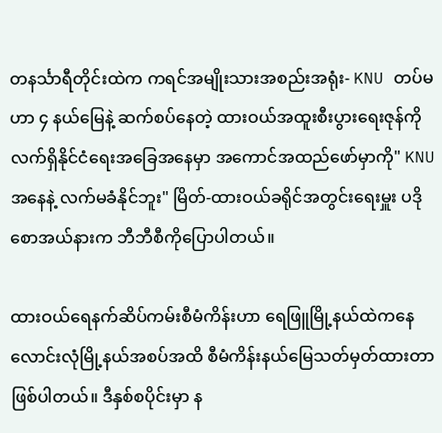တနင်္သာရီတိုင်းထဲက ကရင်အမျိုးသားအစည်းအရုံး- KNU တပ်မဟာ ၄ နယ်မြေနဲ့ ဆက်စပ်နေတဲ့ ထားဝယ်အထူးစီးပွားရေးဇုန်ကို လက်ရှိနိုင်ငံ‌ရေးအခြေအနေမှာ အကောင်အထည်ဖော်မှာကို" KNUအနေနဲ့ လက်မခံနိုင်ဘူး" မြိတ်-ထားဝယ်ခရိုင်အတွင်းရေးမှူး ပဒိုစောအယ်နားက ဘီဘီစီကိုပြောပါတယ်။

ထားဝယ်ရေနက်ဆိပ်ကမ်းစီမံကိန်းဟာ ရေဖြူမြို့နယ်ထဲကနေ လောင်းလုံမြို့နယ်အစပ်အထိ စီမံကိန်းနယ်မြေသတ်မှတ်ထားတာဖြစ်ပါတယ်။ ဒီနှစ်စပိုင်းမှာ န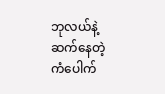ဘုလယ်နဲ့ဆက်နေတဲ့ ကံပေါက်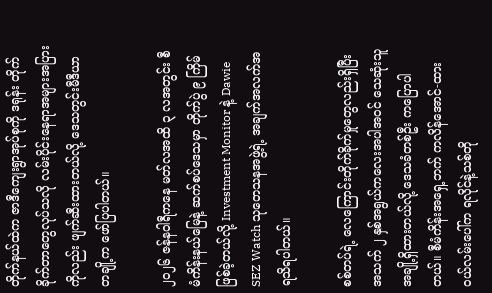တိုက်နယ်ထဲက ဇာဒီကျေးရွာအုပ်စုကို ဒရုန်း တိုက်ခိုက်တာတွေလုပ်သလို လမ်းပိုင်းနေရာအများအပြားကိုလည်း ဖျက်ဆီးထားတယ်လို့ ဒေသတွင်းမီဒီယာတချို့က ဖော်ပြပါတယ်။

၂၀၂၆ ဇန်နဝါရီကနေ မတ်လအထိ ၃ လအတွင်း စီမံကိန်းနယ်မြေနဲ့ ဆက်စပ်ဒေသမှာ တိုက်ပွဲ ၉ ကြိမ်ဖြစ်ခဲ့တယ်လို့ Investment Monitor နဲ့ Dawie SEZ Watch သုတေသနအဖွဲ့ရဲ့ အချက်အလက်အရသိရပါတယ်။

စစ်တပ်ရဲ့ လေကြောင်းတိုက်ခိုက်မှုတွေလည်းရှိပြီး အသက် ၂ နှစ်အရွယ်ကလေးအပါအဝင် သေဆုံးသူအချို့ရှိထားတယ်လို့ ဒေသခံတစ်ဦး ကပြောပါတယ်။ စီမံကိန်းအရှေ့ဘက် ကလိန်အောင်-ထားဝယ်လမ်းပေါ်က ရလိုင်နဲ့သစ်တို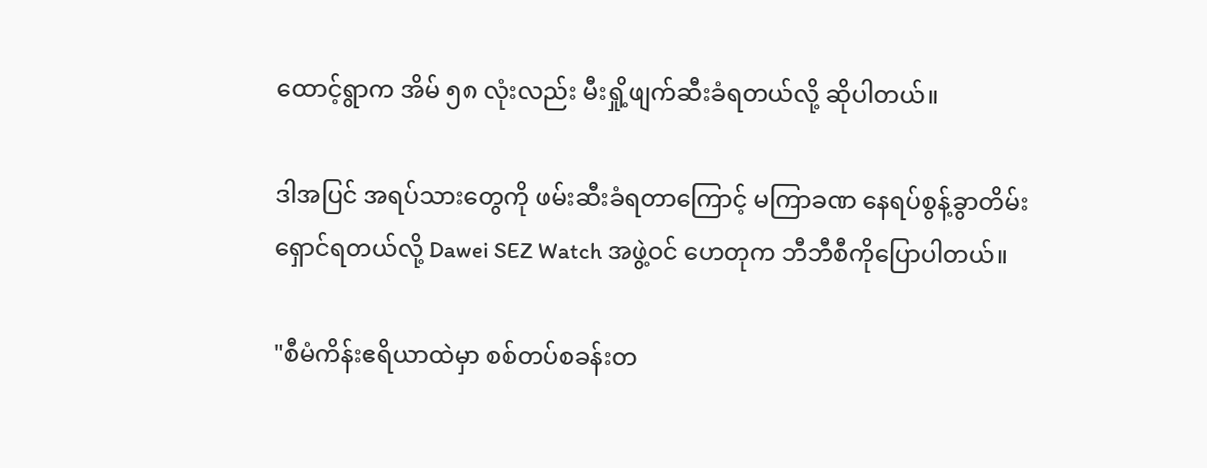ထောင့်ရွာက အိမ် ၅၈ လုံးလည်း မီးရှို့ဖျက်ဆီးခံရတယ်လို့ ဆိုပါတယ်။

ဒါအပြင် အရပ်သားတွေကို ဖမ်းဆီးခံရတာကြောင့် မကြာခဏ နေရပ်စွန့်ခွာတိမ်းရှောင်ရတယ်လို့ Dawei SEZ Watch အဖွဲ့ဝင် ဟေတုက ဘီဘီစီကိုပြောပါတယ်။

"စီမံကိန်းဧရိယာထဲမှာ စစ်တပ်စခန်းတ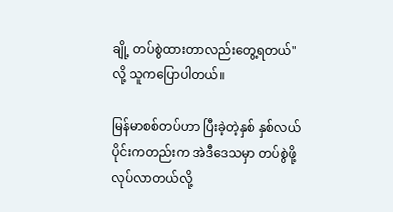ချို့ တပ်စွဲထားတာလည်းတွေ့ရတယ်" လို့ သူကပြောပါတယ်။

မြန်မာစစ်တပ်ဟာ ပြီးခဲ့တဲ့နှစ် နှစ်လယ်ပိုင်းကတည်းက အဲဒီဒေသမှာ တပ်စွဲဖို့လုပ်လာတယ်လို့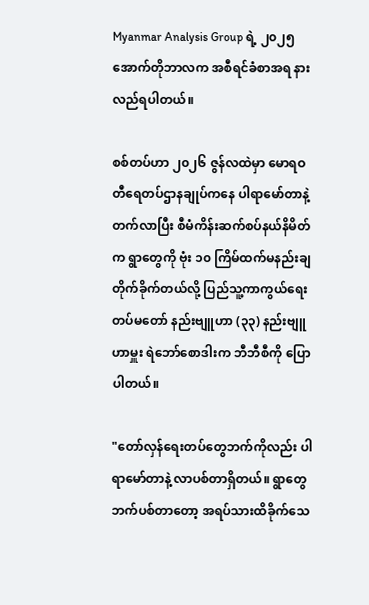Myanmar Analysis Group ရဲ့ ၂၀၂၅ အောက်တိုဘာလက အစီရင်ခံစာအရ နားလည်ရပါတယ်။

စစ်တပ်ဟာ ၂၀၂၆ ဇွန်လထဲမှာ မောရဝတီရေတပ်ဌာနချုပ်ကနေ ပါရာမော်တာနဲ့ တက်လာပြီး စီမံကိန်းဆက်စပ်နယ်နိမိတ်က ရွာတွေကို ဗုံး ၁၀ ကြိမ်ထက်မနည်းချတိုက်ခိုက်တယ်လို့ ပြည်သူ့ကာကွယ်ရေး တပ်မတော် နည်းဗျူဟာ (၃၃) နည်းဗျူဟာမှူး ရဲဘော်စောဒါးက ဘီဘီစီကို ပြောပါတယ်။

"တော်လှန်ရေးတပ်တွေဘက်ကိုလည်း ပါရာမော်တာနဲ့ လာပစ်တာရှိတယ်။ ရွာတွေဘက်ပစ်တာတော့ အရပ်သားထိခိုက်သေ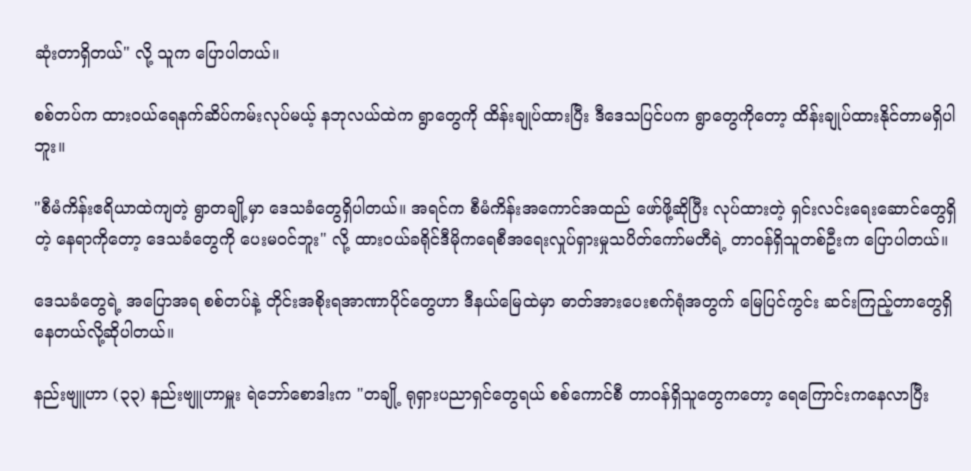ဆုံးတာရှိတယ်" လို့ သူက ပြောပါတယ်။

စစ်တပ်က ထားဝယ်ရေနက်ဆိပ်ကမ်းလုပ်မယ့် နဘုလယ်ထဲက ရွာတွေကို ထိန်းချုပ်ထားပြီး ဒီဒေသပြင်ပက ရွာတွေကိုတော့ ထိန်းချုပ်ထားနိုင်တာမရှိပါဘူး။

"စီမံကိန်းဧရိယာထဲကျတဲ့ ရွာတချို့မှာ ဒေသခံတွေရှိပါတယ်။ အရင်က စီမံကိန်းအကောင်အထည် ဖော်ဖို့ဆိုပြီး လုပ်ထားတဲ့ ရှင်းလင်းရေးဆောင်တွေရှိတဲ့ နေရာကိုတော့ ဒေသခံတွေကို ပေးမဝင်ဘူး" လို့ ထားဝယ်ခရိုင်ဒီမိုကရေစီအရေးလှုပ်ရှားမှုသပိတ်ကော်မတီရဲ့ တာဝန်ရှိသူတစ်ဦးက ပြောပါတယ်။

ဒေသခံတွေရဲ့ အပြောအရ စစ်တပ်နဲ့ တိုင်းအစိုးရအာဏာပိုင်တွေဟာ ဒီနယ်မြေထဲမှာ ဓာတ်အားပေးစက်ရုံအတွက် မြေပြင်ကွင်း ဆင်းကြည့်တာတွေရှိနေတယ်လို့ဆိုပါတယ်။

နည်းဗျူဟာ (၃၃) နည်းဗျူဟာမှူး ရဲဘော်စောဒါးက "တချို့ ရုရှားပညာရှင်တွေရယ် စစ်ကောင်စီ တာဝန်ရှိသူတွေကတော့ ရေကြောင်းကနေလာပြီး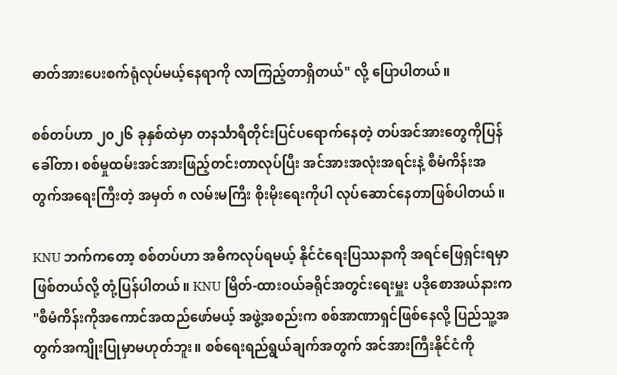ဓာတ်အားပေးစက်ရုံလုပ်မယ့်နေရာကို လာကြည့်တာရှိတယ်" လို့ ပြောပါတယ်။

စစ်တပ်ဟာ ၂၀၂၆ ခုနှစ်ထဲမှာ တနင်္သာရီတိုင်းပြင်ပရောက်နေတဲ့ တပ်အင်အားတွေကိုပြန်ခေါ်တာ၊ စစ်မှုထမ်းအင်အားဖြည့်တင်းတာလုပ်ပြီး အင်အားအလုံးအရင်းနဲ့ စီမံကိန်းအတွက်အရေးကြီးတဲ့ အမှတ် ၈ လမ်းမကြီး စိုးမိုးရေးကိုပါ လုပ်ဆောင်နေတာဖြစ်ပါတယ်။

KNU ဘက်ကတော့ စစ်တပ်ဟာ အဓိကလုပ်ရမယ့် နိုင်ငံရေးပြဿနာကို အရင်ဖြေရှင်းရမှာဖြစ်တယ်လို့ တုံ့ပြန်ပါတယ်။ KNU မြိတ်-ထားဝယ်ခရိုင်အတွင်းရေးမှူး ပဒိုစောအယ်နားက "စီမံကိန်းကိုအကောင်အထည်ဖော်မယ့် အဖွဲ့အစည်းက စစ်အာဏာရှင်ဖြစ်နေလို့ ပြည်သူ့အတွက်အကျိုးပြုမှာမဟုတ်ဘူး။ စစ်ရေးရည်ရွယ်ချက်အတွက် အင်အားကြီးနိုင်ငံကို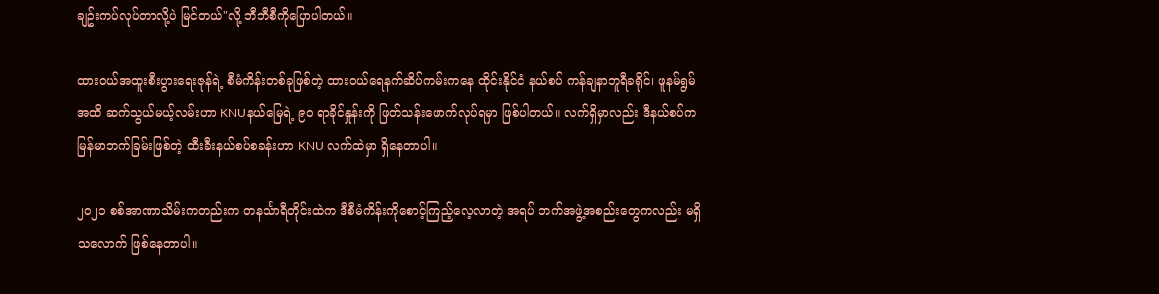ချဥ်းကပ်လုပ်တာလို့ပဲ မြင်တယ်"လို့ ဘီဘီစီကိုပြောပါတယ်။

ထားဝယ်အထူးစီးပွားရေးဇုန်ရဲ့ စီမံကိန်းတစ်ခုဖြစ်တဲ့ ထားဝယ်ရေနက်ဆိပ်ကမ်းကနေ ထိုင်းနိုင်ငံ နယ်စပ် ကန်ချနာဘူရီခရိုင်၊ ဖူနမ်ရွမ်အထိ ဆက်သွယ်မယ့်လမ်းဟာ KNUနယ်မြေရဲ့ ၉၀ ရာခိုင်နှုန်းကို ဖြတ်သန်းဖောက်လုပ်ရမှာ ဖြစ်ပါတယ်။ လက်ရှိမှာလည်း ဒီနယ်စပ်က မြန်မာဘက်ခြမ်းဖြစ်တဲ့ ထီးခီးနယ်စပ်စခန်းဟာ KNU လက်ထဲမှာ ရှိနေတာပါ။

၂၀၂၁ စစ်အာဏာသိမ်းကတည်းက တနင်္သာရီတိုင်းထဲက ဒီစီမံကိန်းကိုစောင့်ကြည့်လေ့လာတဲ့ အရပ် ဘက်အဖွဲ့အစည်းတွေကလည်း မရှိသလောက် ဖြစ်နေတာပါ။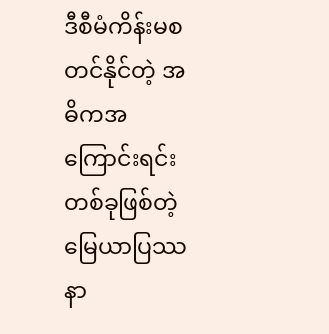ဒီစီမံကိန်းမစတင်နိုင်တဲ့ အဓိကအကြောင်းရင်းတစ်ခုဖြစ်တဲ့ မြေယာပြဿနာ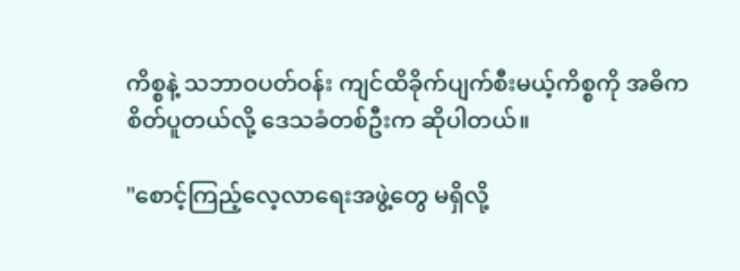ကိစ္စနဲ့ သဘာဝပတ်ဝန်း ကျင်ထိခိုက်ပျက်စီးမယ့်ကိစ္စကို အဓိကစိတ်ပူတယ်လို့ ဒေသခံတစ်ဦးက ဆိုပါတယ်။

"စောင့်ကြည့်လေ့လာရေးအဖွဲ့တွေ မရှိလို့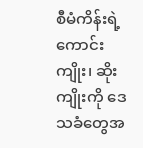စီမံကိန်းရဲ့ ကောင်းကျိုး၊ ဆိုးကျိုးကို ဒေသခံတွေအ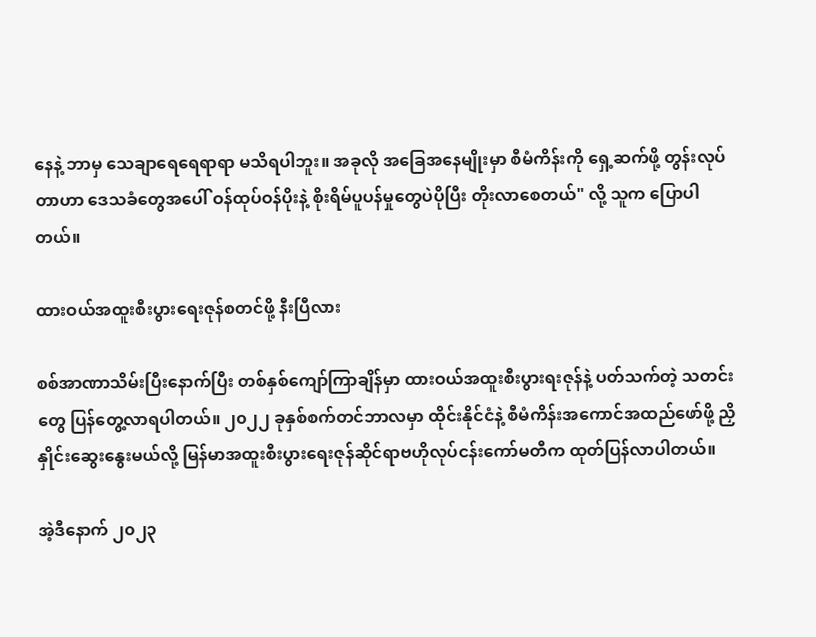နေနဲ့ ဘာမှ သေချာရေရေရာရာ မသိရပါဘူး။ အခုလို အခြေအနေမျိုးမှာ စီမံကိန်းကို ရှေ့ဆက်ဖို့ တွန်းလုပ်တာဟာ ဒေသခံတွေအပေါ် ဝန်ထုပ်ဝန်ပိုးနဲ့ စိုးရိမ်ပူပန်မှုတွေပဲပိုပြီး တိုးလာစေတယ်" လို့ သူက ပြောပါတယ်။

ထားဝယ်အထူးစီးပွားရေးဇုန်စတင်ဖို့ နီးပြီလား

စစ်အာဏာသိမ်းပြီးနောက်ပြီး တစ်နှစ်ကျော်ကြာချိန်မှာ ထားဝယ်အထူးစီးပွားရးဇုန်နဲ့ ပတ်သက်တဲ့ သတင်းတွေ ပြန်တွေ့လာရပါတယ်။ ၂၀၂၂ ခုနှစ်စက်တင်ဘာလမှာ ထိုင်းနိုင်ငံနဲ့ စီမံကိန်းအကောင်အထည်ဖော်ဖို့ ညှိနှိုင်းဆွေးနွေးမယ်လို့ မြန်မာအထူးစီးပွားရေးဇုန်ဆိုင်ရာဗဟိုလုပ်ငန်းကော်မတီက ထုတ်ပြန်လာပါတယ်။

အဲ့ဒီနောက် ၂၀၂၃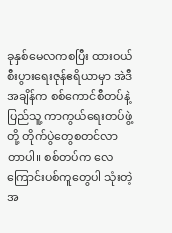ခုနှစ်မေလကစပြီး ထားဝယ်စီးပွားရေးဇုန်ဧရိယာမှာ အဲဒီအချိန်က စစ်ကောင်စီတပ်နဲ့ ပြည်သူ့ ကာကွယ်ရေးတပ်ဖွဲ့တို့ တိုက်ပွဲတွေစတင်လာတာပါ။ စစ်တပ်က လေကြောင်းပစ်ကူတွေပါ သုံးတဲ့အ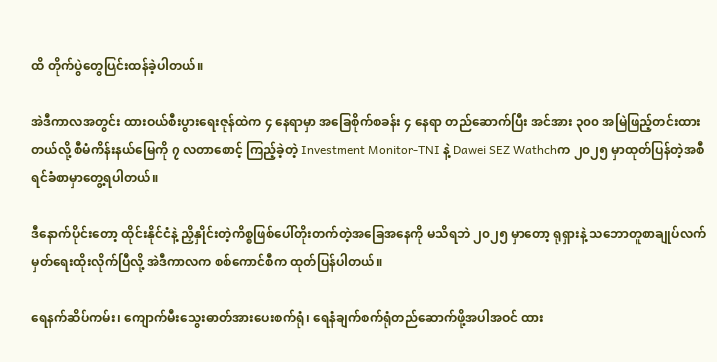ထိ တိုက်ပွဲတွေပြင်းထန်ခဲ့ပါတယ်။

အဲဒီကာလအတွင်း ထားဝယ်စီးပွားရေးဇုန်ထဲက ၄ နေရာမှာ အခြေစိုက်စခန်း ၄ နေရာ တည်ဆောက်ပြီး အင်အား ၃၀၀ အမြဲဖြည့်တင်းထားတယ်လို့ စီမံကိန်းနယ်မြေကို ၇ လတာစောင့် ကြည့်ခဲ့တဲ့ Investment Monitor-TNI နဲ့ Dawei SEZ Wathchက ၂၀၂၅ မှာထုတ်ပြန်တဲ့အစီရင်ခံစာမှာတွေ့ရပါတယ်။

ဒီနောက်ပိုင်းတော့ ထိုင်းနိုင်ငံနဲ့ ညှိနှိုင်းတဲ့ကိစ္စဖြစ်ပေါ်တိုးတက်တဲ့အခြေအနေကို မသိရဘဲ ၂၀၂၅ မှာတော့ ရုရှားနဲ့ သဘောတူစာချုပ်လက်မှတ်ရေးထိုးလိုက်ပြီလို့ အဲဒီကာလက စစ်ကောင်စီက ထုတ်ပြန်ပါတယ်။

ရေနက်ဆိပ်ကမ်း၊ ကျောက်မီးသွေးဓာတ်အားပေးစက်ရုံ၊ ရေနံချက်စက်ရုံတည်ဆောက်ဖို့အပါအဝင် ထား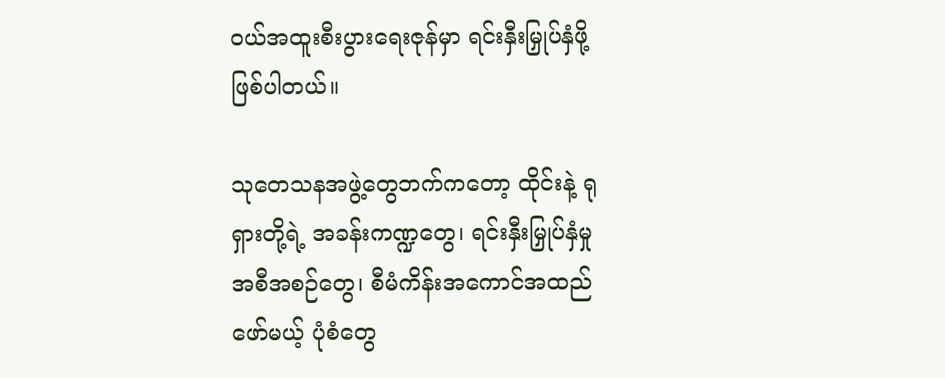ဝယ်အထူးစီးပွား‌ရေးဇုန်မှာ ရင်းနှီးမြှုပ်နှံဖို့ဖြစ်ပါတယ်။

သုတေသနအဖွဲ့တွေဘက်ကတော့ ထိုင်းနဲ့ ရုရှားတို့ရဲ့ အခန်းကဏ္ဍတွေ၊ ရင်းနှီးမြှုပ်နှံမှု အစီအစဉ်တွေ၊ စီမံကိန်းအကောင်အထည် ဖော်မယ့် ပုံစံတွေ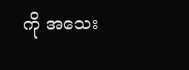ကို အသေး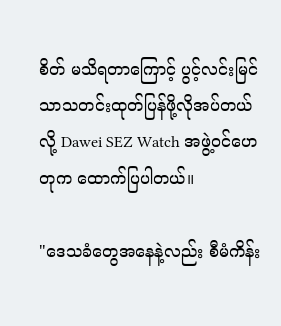စိတ် မသိရတာကြောင့် ပွင့်လင်းမြင်သာသတင်းထုတ်ပြန်ဖို့လိုအပ်တယ်လို့ Dawei SEZ Watch အဖွဲ့ဝင်ဟေတုက ထောက်ပြပါတယ်။

"ဒေသခံတွေအနေနဲ့လည်း စီမံကိန်း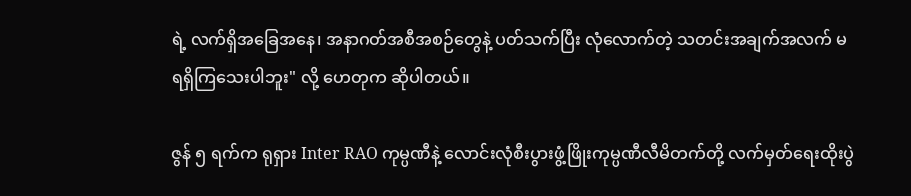ရဲ့ လက်ရှိအခြေအနေ၊ အနာဂတ်အစီအစဉ်တွေနဲ့ ပတ်သက်ပြီး လုံလောက်တဲ့ သတင်းအချက်အလက် မရရှိကြသေးပါဘူး" လို့ ဟေတုက ဆိုပါတယ်။

ဇွန် ၅ ရက်က ရုရှား Inter RAO ကုမ္ပဏီနဲ့ လောင်းလုံစီးပွားဖွံ့ဖြိုးကုမ္ပဏီလီမိတက်တို့ လက်မှတ်ရေးထိုးပွဲ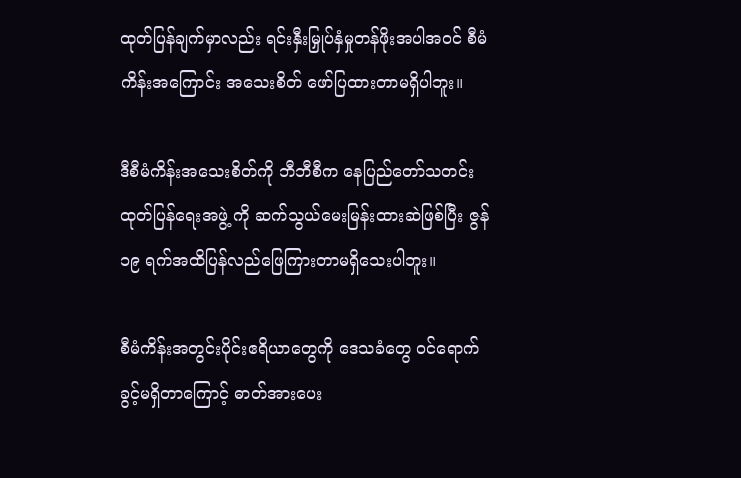ထုတ်ပြန်ချက်မှာလည်း ရင်းနှီးမြှုပ်နှံမှုတန်ဖိုးအပါအဝင် စီမံကိန်းအကြောင်း အသေးစိတ် ဖော်ပြထားတာမရှိပါဘူး။

ဒီစီမံကိန်းအသေးစိတ်ကို ဘီဘီစီက နေပြည်တော်သတင်းထုတ်ပြန်ရေးအဖွဲ့ ကို ဆက်သွယ်မေးမြန်းထားဆဲဖြစ်ပြီး ဇွန် ၁၉ ရက်အထိပြန်လည်ဖြေကြားတာမရှိသေးပါဘူး။

စီမံကိန်းအတွင်းပိုင်းဧရိယာတွေကို ဒေသခံတွေ ဝင်ရောက်ခွင့်မရှိတာကြောင့် ဓာတ်အားပေး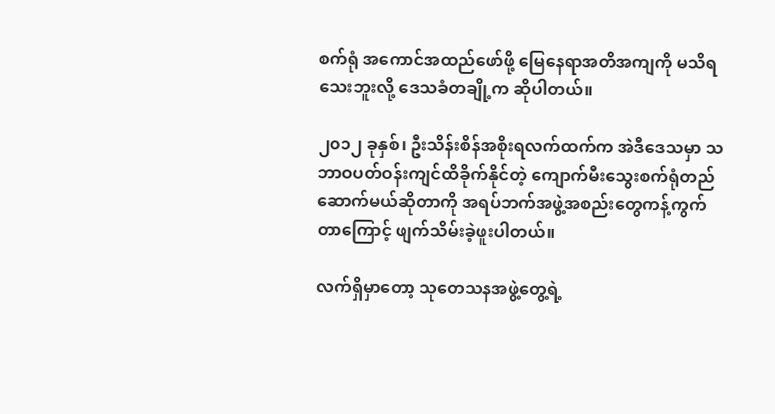စက်ရုံ အကောင်အထည်ဖော်ဖို့ မြေနေရာအတိအကျကို မသိရသေးဘူးလို့ ဒေသခံတချို့က ဆိုပါတယ်။

၂၀၁၂ ခုနှစ်၊ ဦးသိန်းစိန်အစိုးရလက်ထက်က အဲဒီဒေသမှာ သဘာဝပတ်ဝန်းကျင်ထိခိုက်နိုင်တဲ့ ကျောက်မီးသွေးစက်ရုံတည်ဆောက်မယ်ဆိုတာကို အရပ်ဘက်အဖွဲ့အစည်းတွေကန့်ကွက်တာကြောင့် ဖျက်သိမ်းခဲ့ဖူးပါတယ်။

လက်ရှိမှာတော့ သုတေသနအဖွဲ့တွေ့ရဲ့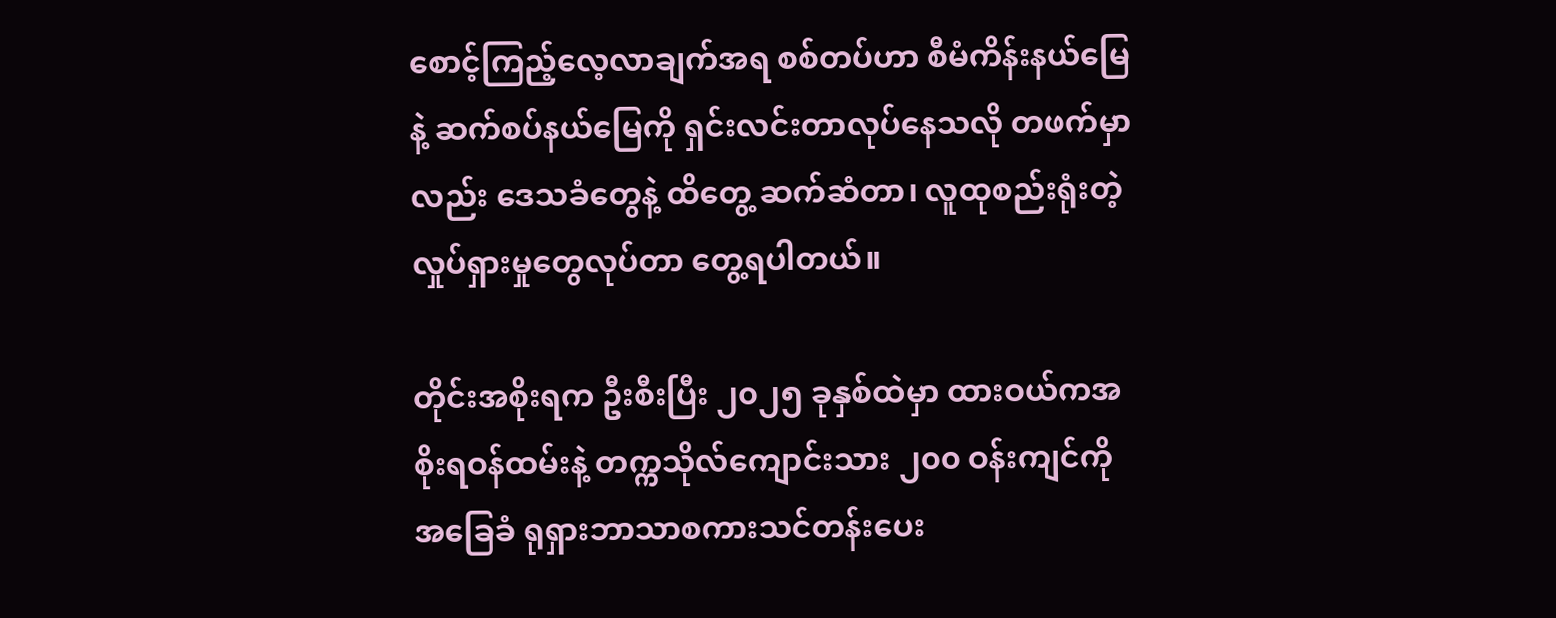စောင့်ကြည့်လေ့လာချက်အရ စစ်တပ်ဟာ စီမံကိန်းနယ်မြေနဲ့ ဆက်စပ်နယ်မြေကို ရှင်းလင်းတာလုပ်နေသလို တဖက်မှာလည်း ဒေသခံတွေနဲ့ ထိတွေ့ ဆက်ဆံတာ၊ လူထုစည်းရုံးတဲ့လှုပ်ရှားမှုတွေလုပ်တာ တွေ့ရပါတယ်။

တိုင်းအစိုးရက ဦးစီးပြီး ၂၀၂၅ ခုနှစ်ထဲမှာ ထားဝယ်ကအစိုးရဝန်ထမ်းနဲ့ တက္ကသိုလ်ကျောင်းသား ၂၀၀ ဝန်းကျင်ကို အခြေခံ ရုရှားဘာသာစကားသင်တန်းပေး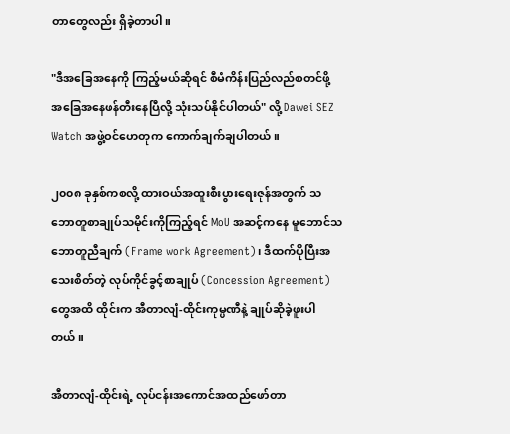တာတွေလည်း ရှိခဲ့တာပါ။

"ဒီအခြေအနေကို ကြည့်မယ်ဆိုရင် စီမံကိန်းပြည်လည်စတင်ဖို့ အခြေအနေဖန်တီးနေပြီလို့ သုံးသပ်နိုင်ပါတယ်" လို့ Dawei SEZ Watch အဖွဲ့ဝင်ဟေတုက ကောက်ချက်ချပါတယ်။

၂၀၀၈ ခုနှစ်ကစလို့ ထားဝယ်အထူးစီးပွားရေးဇုန်အတွက် သဘောတူစာချုပ်သမိုင်းကိုကြည့်ရင် MoU အဆင့်ကနေ မူဘောင်သဘောတူညီချက် (Frame work Agreement)၊ ဒီထက်ပိုပြီးအသေးစိတ်တဲ့ လုပ်ကိုင်ခွင့်စာချုပ် (Concession Agreement) တွေအထိ ထိုင်းက အီတာလျံ-ထိုင်းကုမ္ပဏီနဲ့ ချုပ်ဆိုခဲ့ဖူးပါတယ်။

အီတာလျံ-ထိုင်းရဲ့ လုပ်ငန်းအကောင်အထည်ဖော်တာ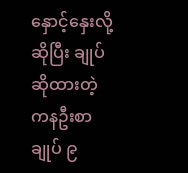နှောင့်နှေးလို့ဆိုပြီး ချုပ်ဆိုထားတဲ့ ကနဦးစာချုပ် ၉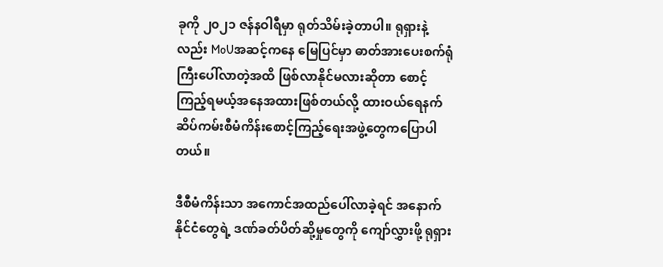ခုကို ၂၀၂၁ ဇန်နဝါရီမှာ ရုတ်သိမ်းခဲ့တာပါ။ ရုရှားနဲ့လည်း MoUအဆင့်ကနေ မြေပြင်မှာ ဓာတ်အားပေးစက်ရုံကြီးပေါ်လာတဲ့အထိ ဖြစ်လာနိုင်မလားဆိုတာ စောင့်ကြည့်ရမယ့်အနေအထားဖြစ်တယ်လို့ ထားဝယ်ရေနက်ဆိပ်ကမ်းစီမံကိန်းစောင့်ကြည့်ရေးအဖွဲ့တွေကပြောပါတယ်။

ဒီစီမံကိန်းသာ အကောင်အထည်ပေါ်လာခဲ့ရင် အနောက်နိုင်ငံတွေရဲ့ ဒဏ်ခတ်ပိတ်ဆို့မှုတွေကို ကျော်လွှားဖို့ ရုရှား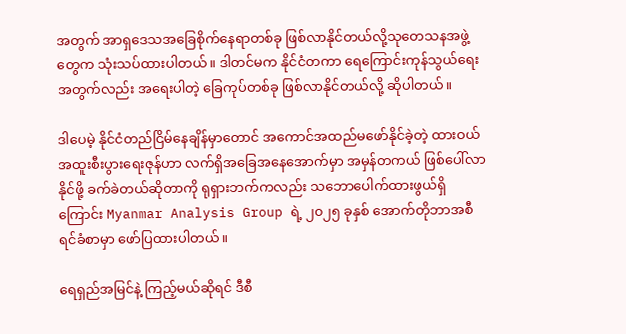အတွက် အာရှဒေသအခြေစိုက်နေရာတစ်ခု ဖြစ်လာနိုင်တယ်လို့သုတေသနအဖွဲ့တွေက သုံးသပ်ထားပါတယ်။ ဒါတင်မက နိုင်ငံတကာ ရေကြောင်းကုန်သွယ်ရေးအတွက်လည်း အရေးပါတဲ့ ခြေကုပ်တစ်ခု ဖြစ်လာနိုင်တယ်လို့ ဆိုပါတယ်။

ဒါပေမဲ့ နိုင်ငံတည်ငြိမ်နေချိန်မှာတောင် အကောင်အထည်မဖော်နိုင်ခဲ့တဲ့ ထားဝယ်အထူးစီးပွားရေးဇုန်ဟာ လက်ရှိအခြေအနေအောက်မှာ အမှန်တကယ် ဖြစ်ပေါ်လာနိုင်ဖို့ ခက်ခဲတယ်ဆိုတာကို ရုရှားဘက်ကလည်း သဘောပေါက်ထားဖွယ်ရှိကြောင်း Myanmar Analysis Group ရဲ့ ၂၀၂၅ ခုနှစ် အောက်တိုဘာအစီရင်ခံစာမှာ ဖော်ပြထားပါတယ်။

ရေရှည်အမြင်နဲ့ ကြည့်မယ်ဆိုရင် ဒီစီ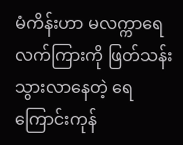မံကိန်းဟာ မလက္ကာရေလက်ကြားကို ဖြတ်သန်းသွားလာနေတဲ့ ရေကြောင်းကုန်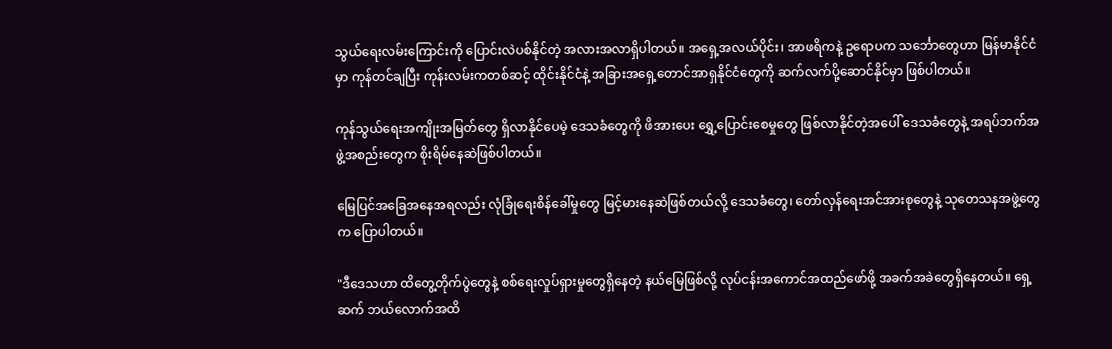သွယ်ရေးလမ်းကြောင်းကို ပြောင်းလဲပစ်နိုင်တဲ့ အလားအလာရှိပါတယ်။ အရှေ့အလယ်ပိုင်း၊ အာဖရိကနဲ့ ဥရောပက သင်္ဘောတွေဟာ မြန်မာနိုင်ငံမှာ ကုန်တင်ချပြီး ကုန်းလမ်းကတစ်ဆင့် ထိုင်းနိုင်ငံနဲ့ အခြားအရှေ့တောင်အာရှနိုင်ငံတွေကို ဆက်လက်ပို့ဆောင်နိုင်မှာ ဖြစ်ပါတယ်။

ကုန်သွယ်ရေးအကျိုးအမြတ်တွေ ရှိလာနိုင်ပေမဲ့ ဒေသခံတွေကို ဖိအားပေး ရွှေ့ပြောင်းစေမှုတွေ ဖြစ်လာနိုင်တဲ့အပေါ် ဒေသခံတွေနဲ့ အရပ်ဘက်အဖွဲ့အစည်းတွေက စိုးရိမ်နေဆဲဖြစ်ပါတယ်။

မြေပြင်အခြေအနေအရလည်း လုံခြုံရေးစိန်ခေါ်မှုတွေ မြင့်မားနေဆဲဖြစ်တယ်လို့ ဒေသခံတွေ၊ တော်လှန်ရေးအင်အားစုတွေနဲ့ သုတေသနအဖွဲ့တွေက ပြောပါတယ်။

"ဒီဒေသဟာ ထိတွေ့တိုက်ပွဲတွေနဲ့ စစ်ရေးလှုပ်ရှားမှုတွေရှိနေတဲ့ နယ်မြေဖြစ်လို့ လုပ်ငန်းအကောင်အထည်ဖော်ဖို့ အခက်အခဲတွေရှိနေတယ်။ ရှေ့ဆက် ဘယ်လောက်အထိ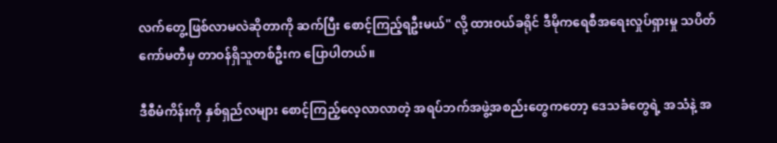လက်တွေ့ဖြစ်လာမလဲဆိုတာကို ဆက်ပြီး စောင့်ကြည့်ရဦးမယ်" လို့ ထားဝယ်ခရိုင် ဒီမိုကရေစီအရေးလှုပ်ရှားမှု သပိတ်ကော်မတီမှ တာဝန်ရှိသူတစ်ဦးက ပြောပါတယ်။

ဒီစီမံကိန်းကို နှစ်ရှည်လများ စောင့်ကြည့်လေ့လာလာတဲ့ အရပ်ဘက်အဖွဲ့အစည်းတွေကတော့ ဒေသခံတွေရဲ့ အသံနဲ့ အ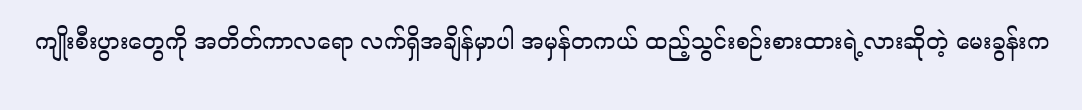ကျိုးစီးပွားတွေကို အတိတ်ကာလရော လက်ရှိအချိန်မှာပါ အမှန်တကယ် ထည့်သွင်းစဉ်းစားထားရဲ့လားဆိုတဲ့ မေးခွန်းက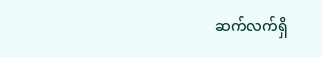ဆက်လက်ရှိ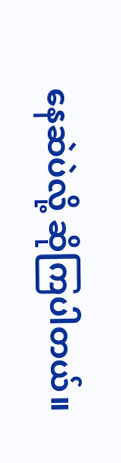နေဆဲပဲလို့ ဆိုကြပါတယ်။